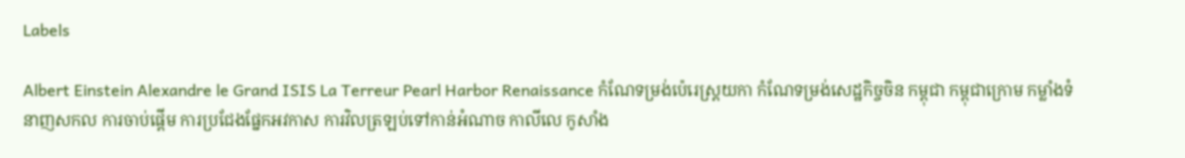Labels

Albert Einstein Alexandre le Grand ISIS La Terreur Pearl Harbor Renaissance កំណែទម្រង់ប៉េរេស្ត្រយកា កំណែទម្រង់សេដ្ឋកិច្ចចិន កម្ពុជា កម្ពុជាក្រោម កម្លាំងទំនាញសកល ការចាប់ផ្ដើម ការប្រជែងផ្នែកអវកាស ការវិលត្រឡប់ទៅកាន់អំណាច កាលីលេ កូសាំង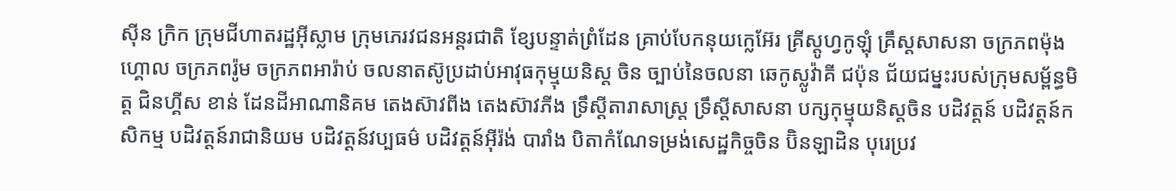ស៊ីន ក្រិក ក្រុមជីហាតរដ្ឋអ៊ីស្លាម ក្រុមភេរវជនអន្តរជាតិ ខ្សែបន្ទាត់ព្រំដែន គ្រាប់បែកនុយក្លេអ៊ែរ គ្រីស្តូហ្វកូឡុំ គ្រឹស្តសាសនា ចក្រភពម៉ុងហ្គោល ចក្រភពរ៉ូម ចក្រភពអារ៉ាប់ ចលនាតស៊ូប្រដាប់អាវុធកុម្មុយនិស្ត ចិន ច្បាប់នៃចលនា ឆេកូស្លូវ៉ាគី ជប៉ុន ជ័យជម្នះរបស់ក្រុមសម្ព័ន្ធមិត្ត ជិនហ្គីស ខាន់ ដែនដីអាណានិគម តេងស៊ាវពីង តេងស៊ាវភីង ទ្រឹស្តីតារាសាស្រ្ត ទ្រឹស្តីសាសនា បក្សកុម្មុយនិស្តចិន បដិវត្តន៍ បដិវត្តន៍កសិកម្ម បដិវត្តន៍រាជានិយម បដិវត្តន៍វប្បធម៌ បដិវត្តន៍អ៊ីរ៉ង់ បារាំង បិតាកំណែទម្រង់សេដ្ឋកិច្ចចិន ប៊ិនឡាដិន បុរេប្រវ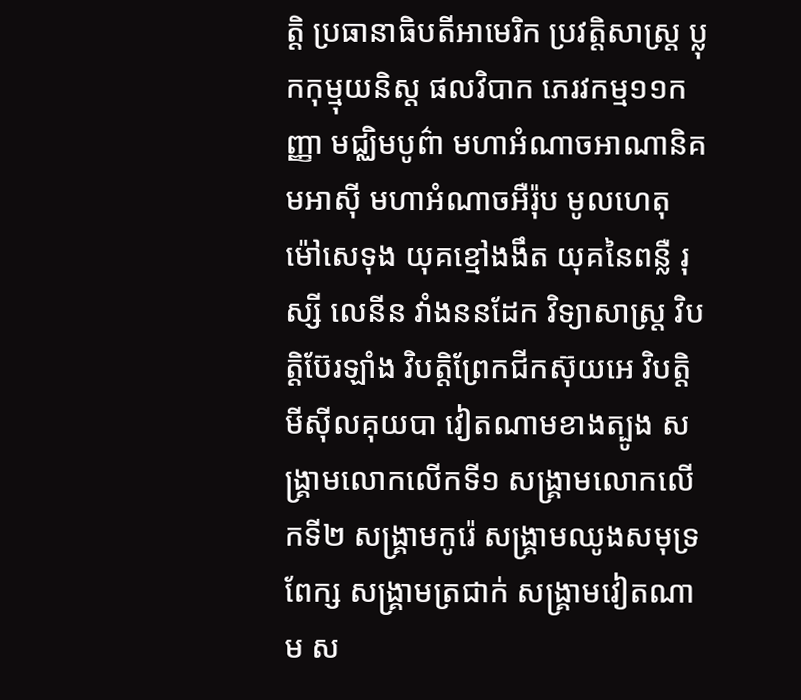ត្តិ ប្រធានាធិបតីអាមេរិក ប្រវត្តិសាស្រ្ត ប្លុកកុម្មុយនិស្ត ផលវិបាក ភេរវកម្ម១១កញ្ញា មជ្ឈិមបូព៌ា មហាអំណាចអាណានិគមអាស៊ី មហាអំណាចអឺរ៉ុប មូលហេតុ ម៉ៅសេទុង យុគខ្មៅងងឹត យុគនៃពន្លឺ រុស្សី លេនីន វាំងននដែក វិទ្យាសាស្រ្ត វិបត្តិប៊ែរឡាំង វិបត្តិព្រែកជីកស៊ុយអេ វិបត្តិមីស៊ីលគុយបា វៀតណាមខាងត្បូង សង្គ្រាមលោកលើកទី១ សង្គ្រាមលោកលើកទី២ សង្រ្គាមកូរ៉េ សង្រ្គាមឈូងសមុទ្រពែក្ស សង្រ្គាមត្រជាក់ សង្រ្គាមវៀតណាម ស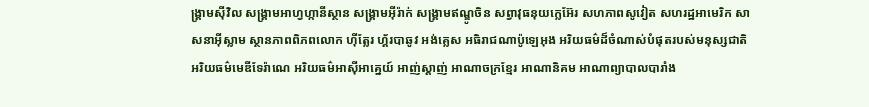ង្រ្គាមស៊ីវិល សង្រ្គាមអាហ្វហ្កានីស្ថាន សង្រ្គាមអ៊ីរ៉ាក់ សង្រ្គាមឥណ្ឌូចិន សព្វាវុធនុយក្លេអ៊ែរ សហភាពសូវៀត សហរដ្ឋអាមេរិក សាសនាអ៊ីស្លាម ស្ថានភាពពិភពលោក ហ៊ីត្លែរ ហ្គ័របាឆូវ អង់គ្លេស អធិរាជណាប៉ូឡេអុង អរិយធម៌ដ៏ចំណាស់បំផុតរបស់មនុស្សជាតិ អរិយធម៌មេឌីទែរ៉ាណេ អរិយធម៌អាស៊ីអាគ្នេយ៍ អាញ់ស្តាញ់ អាណាចក្រខ្មែរ អាណានិគម អាណាព្យាបាលបារាំង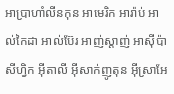អាប្រាហាំលីនកុន អាមេរិក អារ៉ាប់ អាល់កៃដា អាល់ប៊ែរ អាញ់ស្តាញ់ អាស៊ីប៉ាសីហ្វិក អ៊ីតាលី អ៊ីសាក់ញូតុន អ៊ីស្រាអែ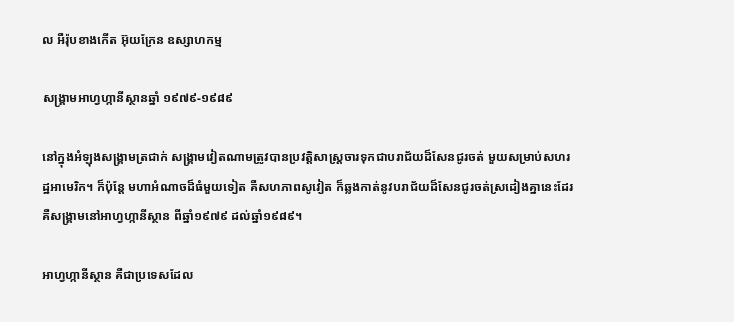ល អឺរ៉ុបខាងកើត អ៊ុយក្រែន ឧស្សាហកម្ម

សង្រ្គាមអាហ្វហ្កានីស្ថានឆ្នាំ ១៩៧៩-១៩៨៩

នៅក្នុងអំឡុងសង្រ្គាមត្រជាក់ សង្រ្គាមវៀតណាមត្រូវបានប្រវត្តិសាស្រ្តចារទុកជាបរាជ័យដ៏សែនជូរចត់ មួយសម្រាប់សហរដ្ឋអាមេរិក។ ក៏ប៉ុន្តែ មហាអំណាចដ៏ធំមួយទៀត គឺសហភាពសូវៀត ក៏ឆ្លងកាត់នូវបរាជ័យដ៏សែនជូរចត់ស្រដៀងគ្នានេះដែរ គឺសង្រ្គាមនៅអាហ្វហ្កានីស្ថាន ពីឆ្នាំ១៩៧៩ ដល់ឆ្នាំ១៩៨៩។

អាហ្វហ្កានីស្ថាន គឺជាប្រទេសដែល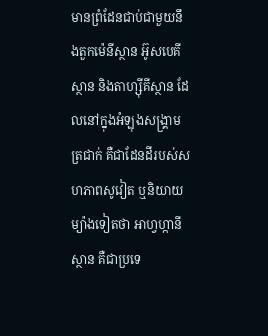មានព្រំដែនជាប់ជាមួយនឹងតួកម៉េនីស្ថាន អ៊ូសបេគីស្ថាន និងតាហ្ស៊ីគីស្ថាន ដែលនៅក្នុងអំឡុងសង្រ្គាមត្រជាក់ គឺជាដែនដីរបស់សហភាពសូវៀត ឬនិយាយម្យ៉ាងទៀតថា អាហ្វហ្កានីស្ថាន គឺជាប្រទេ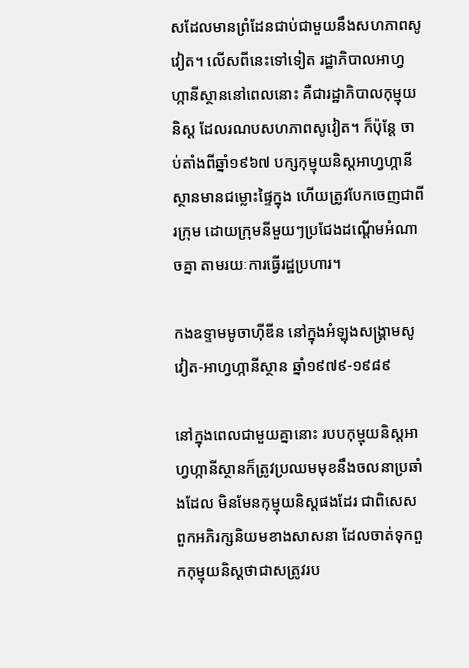សដែលមានព្រំដែនជាប់ជាមួយនឹងសហភាពសូវៀត។ លើសពីនេះទៅទៀត រដ្ឋាភិបាលអាហ្វហ្កានីស្ថាននៅពេលនោះ គឺជារដ្ឋាភិបាលកុម្មុយនិស្ត ដែលរណបសហភាពសូវៀត។ ក៏ប៉ុន្តែ ចាប់តាំងពីឆ្នាំ១៩៦៧ បក្សកុម្មុយនិស្តអាហ្វហ្កានីស្ថានមានជម្លោះផ្ទៃក្នុង ហើយត្រូវបែកចេញជាពីរក្រុម ដោយក្រុមនីមួយៗប្រជែងដណ្តើមអំណាចគ្នា តាមរយៈការធ្វើរដ្ឋប្រហារ។

កងឧទ្ទាមមូចាហ៊ីឌីន នៅក្នុងអំឡុងសង្រ្គាមសូវៀត-អាហ្វហ្កានីស្ថាន ឆ្នាំ១៩៧៩-១៩៨៩

នៅក្នុងពេលជាមួយគ្នានោះ របបកុម្មុយនិស្តអាហ្វហ្កានីស្ថានក៏ត្រូវប្រឈមមុខនឹងចលនាប្រឆាំងដែល មិនមែនកុម្មុយនិស្តផងដែរ ជាពិសេស ពួកអភិរក្សនិយមខាងសាសនា ដែលចាត់ទុកពួកកុម្មុយនិស្តថាជាសត្រូវរប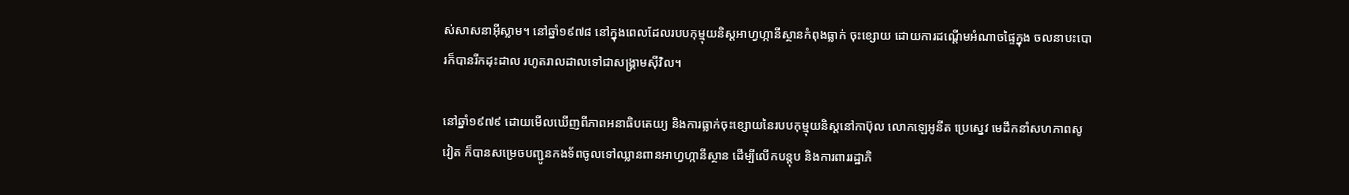ស់សាសនាអ៊ីស្លាម។ នៅឆ្នាំ១៩៧៨ នៅក្នុងពេលដែលរបបកុម្មុយនិស្តអាហ្វហ្កានីស្ថានកំពុងធ្លាក់ ចុះខ្សោយ ដោយការដណ្តើមអំណាចផ្ទៃក្នុង ចលនាបះបោរក៏បានរីកដុះដាល រហូតរាលដាលទៅជាសង្រ្គាមស៊ីវិល។

នៅឆ្នាំ១៩៧៩ ដោយមើលឃើញពីភាពអនាធិបតេយ្យ និងការធ្លាក់ចុះខ្សោយនៃរបបកុម្មុយនិស្តនៅកាប៊ុល លោកឡេអូនីត ប្រេស្នេវ មេដឹកនាំសហភាពសូវៀត ក៏បានសម្រេចបញ្ជូនកងទ័ពចូលទៅឈ្លានពានអាហ្វហ្កានីស្ថាន ដើម្បីលើកបន្តុប និងការពាររដ្ឋាភិ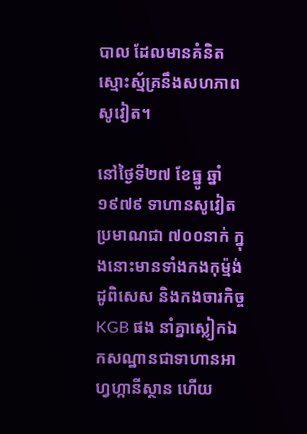បាល ដែលមានគំនិតស្មោះស្ម័គ្រនឹងសហភាពសូវៀត។

នៅថ្ងៃទី២៧ ខែធ្នូ ឆ្នាំ១៩៧៩ ទាហានសូវៀតប្រមាណជា ៧០០នាក់ ក្នុងនោះមានទាំងកងកុម្ម៉ង់ដូពិសេស និងកងចារកិច្ច KGB ផង នាំគ្នាស្លៀកឯកសណ្ឋានជាទាហានអាហ្វហ្កានីស្ថាន ហើយ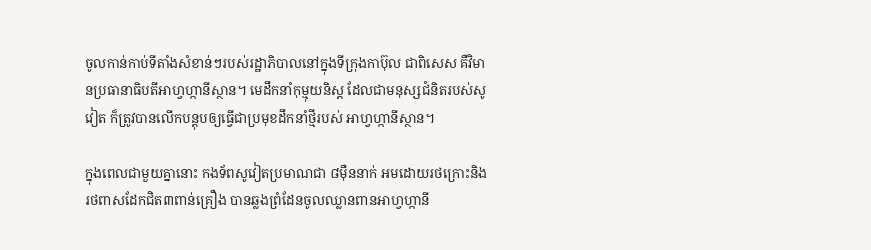ចូលកាន់កាប់ទីតាំងសំខាន់ៗរបស់រដ្ឋាភិបាលនៅក្នុងទីក្រុងកាប៊ុល ជាពិសេស គឺវិមានប្រធានាធិបតីអាហ្វហ្កានីស្ថាន។ មេដឹកនាំកុម្មុយនិស្ត ដែលជាមនុស្សជំនិតរបស់សូវៀត ក៏ត្រូវបានលើកបន្តុបឲ្យធ្វើជាប្រមុខដឹកនាំថ្មីរបស់ អាហ្វហ្កានីស្ថាន។

ក្នុងពេលជាមួយគ្នានោះ កងទ័ពសូវៀតប្រមាណជា ៨ម៉ឺននាក់ អមដោយរថក្រោះនិងរថពាសដែកជិត៣ពាន់គ្រឿង បានឆ្លងព្រំដែនចូលឈ្លានពានអាហ្វហ្កានី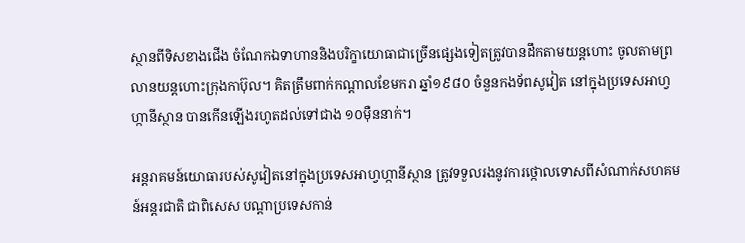ស្ថានពីទិសខាងជើង ចំណែកឯទាហាននិងបរិក្ខាយោធាជាច្រើនផ្សេងទៀតត្រូវបានដឹកតាមយន្តហោះ ចូលតាមព្រលានយន្តហោះក្រុងកាប៊ុល។ គិតត្រឹមពាក់កណ្តាលខែមករា ឆ្នាំ១៩៨០ ចំនួនកងទ័ពសូវៀត នៅក្នុងប្រទេសអាហ្វហ្កានីស្ថាន បានកើនឡើងរហូតដល់ទៅជាង ១០ម៉ឺននាក់។

អន្តរាគមន៍យោធារបស់សូវៀតនៅក្នុងប្រទេសអាហ្វហ្កានីស្ថាន ត្រូវទទួលរងនូវការថ្កោលទោសពីសំណាក់សហគមន៍អន្តរជាតិ ជាពិសេស បណ្តាប្រទេសកាន់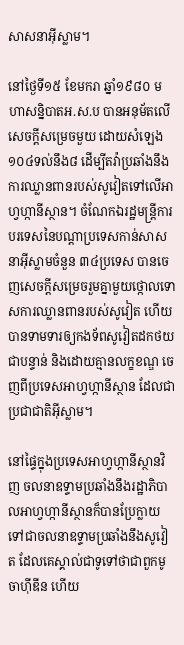សាសនាអ៊ីស្លាម។

នៅថ្ងៃទី១៥ ខែមករា ឆ្នាំ១៩៨០ មហាសន្និបាតអ.ស.ប បានអនុម័តលើសេចក្តីសម្រេចមួយ ដោយសំឡេង១០៤ទល់នឹង៨ ដើម្បីតវ៉ាប្រឆាំងនឹងការឈ្លានពានរបស់សូវៀតទៅលើអាហ្វហ្កានីស្ថាន។ ចំណែកឯរដ្ឋមន្រ្តីការបរទេសនៃបណ្តាប្រទេសកាន់សាសនាអ៊ីស្លាមចំនួន ៣៤ប្រទេស បានចេញសេចក្តីសម្រេចរួមគ្នាមួយថ្កោលទោសការឈ្លានពានរបស់សូវៀត ហើយបានទាមទារឲ្យកងទ័ពសូវៀតដកថយជាបន្ទាន់ និងដោយគ្មានលក្ខខណ្ឌ ចេញពីប្រទេសអាហ្វហ្កានីស្ថាន ដែលជាប្រជាជាតិអ៊ីស្លាម។

នៅផ្ទៃក្នុងប្រទេសអាហ្វហ្កានីស្ថានវិញ ចលនាឧទ្ទាមប្រឆាំងនឹងរដ្ឋាភិបាលអាហ្វហ្កានីស្ថានក៏បានប្រែក្លាយ ទៅជាចលនាឧទ្ទាមប្រឆាំងនឹងសូវៀត ដែលគេស្គាល់ជាទូទៅថាជាពួកមូចាហ៊ីឌីន ហើយ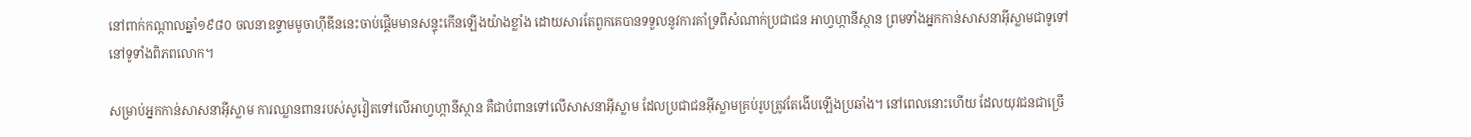នៅពាក់កណ្តាលឆ្នាំ១៩៨០ ចលនាឧទ្ទាមមូចាហ៊ីឌីននេះចាប់ផ្តើមមានសន្ទុះកើនឡើងយ៉ាងខ្លាំង ដោយសារតែពួកគេបានទទួលនូវការគាំទ្រពីសំណាក់ប្រជាជន អាហ្វហ្កានីស្ថាន ព្រមទាំងអ្នកកាន់សាសនាអ៊ីស្លាមជាទូទៅ នៅទូទាំងពិភពលោក។

សម្រាប់អ្នកកាន់សាសនាអ៊ីស្លាម ការឈ្លានពានរបស់សូវៀតទៅលើអាហ្វហ្កានីស្ថាន គឺជាបំពានទៅលើសាសនាអ៊ីស្លាម ដែលប្រជាជនអ៊ីស្លាមគ្រប់រូបត្រូវតែងើបឡើងប្រឆាំង។ នៅពេលនោះហើយ ដែលយុវជនជាច្រើ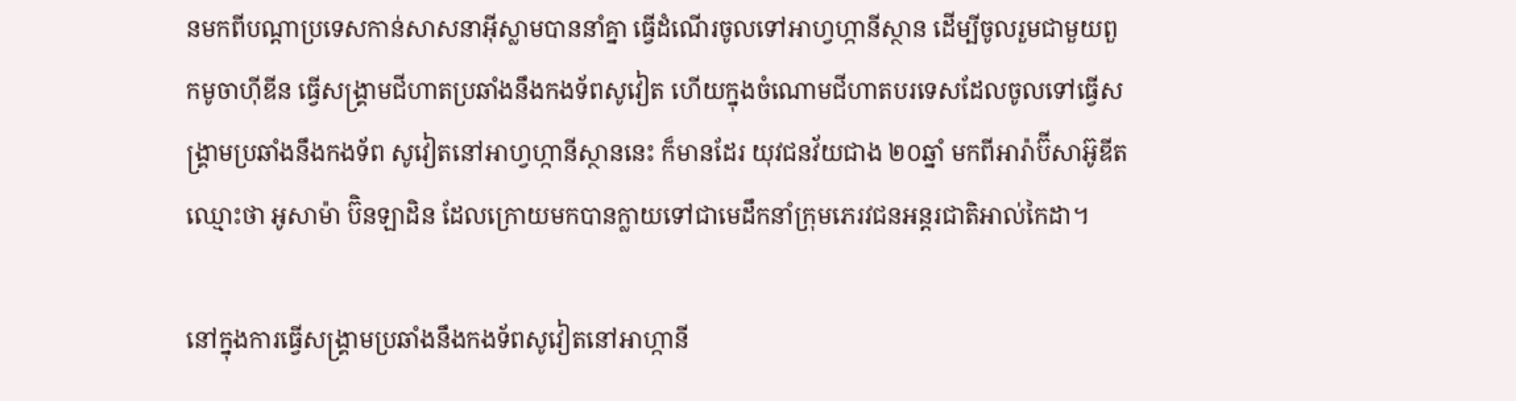នមកពីបណ្តាប្រទេសកាន់សាសនាអ៊ីស្លាមបាននាំគ្នា ធ្វើដំណើរចូលទៅអាហ្វហ្កានីស្ថាន ដើម្បីចូលរួមជាមួយពួកមូចាហ៊ីឌីន ធ្វើសង្រ្គាមជីហាតប្រឆាំងនឹងកងទ័ពសូវៀត ហើយក្នុងចំណោមជីហាតបរទេសដែលចូលទៅធ្វើសង្រ្គាមប្រឆាំងនឹងកងទ័ព សូវៀតនៅអាហ្វហ្កានីស្ថាននេះ ក៏មានដែរ យុវជនវ័យជាង ២០ឆ្នាំ មកពីអារ៉ាប៊ីសាអ៊ូឌីត ឈ្មោះថា អូសាម៉ា ប៊ិនឡាដិន ដែលក្រោយមកបានក្លាយទៅជាមេដឹកនាំក្រុមភេរវជនអន្តរជាតិអាល់កៃដា។

នៅក្នុងការធ្វើសង្រ្គាមប្រឆាំងនឹងកងទ័ពសូវៀតនៅអាហ្កានី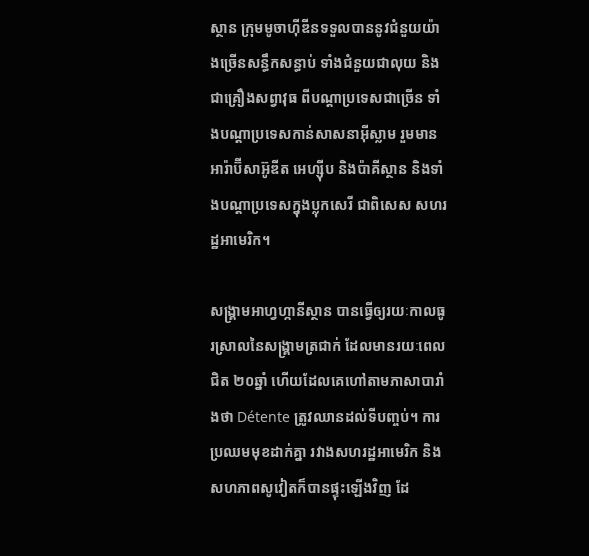ស្ថាន ក្រុមមូចាហ៊ីឌីនទទួលបាននូវជំនួយយ៉ាងច្រើនសន្ធឹកសន្ធាប់ ទាំងជំនួយជាលុយ និងជាគ្រឿងសព្វាវុធ ពីបណ្តាប្រទេសជាច្រើន ទាំងបណ្តាប្រទេសកាន់សាសនាអ៊ីស្លាម រួមមាន អារ៉ាប៊ីសាអ៊ូឌីត អេហ្ស៊ីប និងប៉ាគីស្ថាន និងទាំងបណ្តាប្រទេសក្នុងប្លុកសេរី ជាពិសេស សហរដ្ឋអាមេរិក។

សង្រ្គាមអាហ្វហ្កានីស្ថាន បានធ្វើឲ្យរយៈកាលធូរស្រាលនៃសង្រ្គាមត្រជាក់ ដែលមានរយៈពេលជិត ២០ឆ្នាំ ហើយដែលគេហៅតាមភាសាបារាំងថា Détente ត្រូវឈានដល់ទីបញ្ចប់។ ការប្រឈមមុខដាក់គ្នា រវាងសហរដ្ឋអាមេរិក និងសហភាពសូវៀតក៏បានផ្ទុះឡើងវិញ ដែ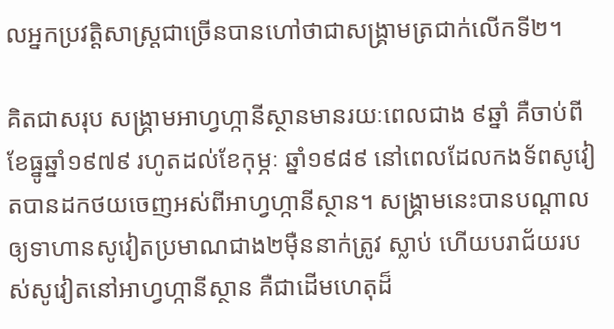លអ្នកប្រវត្តិសាស្រ្តជាច្រើនបានហៅថាជាសង្រ្គាមត្រជាក់លើកទី២។

គិតជាសរុប សង្រ្គាមអាហ្វហ្កានីស្ថានមានរយៈពេលជាង ៩ឆ្នាំ គឺចាប់ពីខែធ្នូឆ្នាំ១៩៧៩ រហូតដល់ខែកុម្ភៈ ឆ្នាំ១៩៨៩ នៅពេលដែលកងទ័ពសូវៀតបានដកថយចេញអស់ពីអាហ្វហ្កានីស្ថាន។ សង្រ្គាមនេះបានបណ្តាលឲ្យទាហានសូវៀតប្រមាណជាង២ម៉ឺននាក់ត្រូវ ស្លាប់ ហើយបរាជ័យរបស់សូវៀតនៅអាហ្វហ្កានីស្ថាន គឺជាដើមហេតុដ៏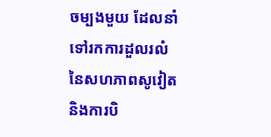ចម្បងមួយ ដែលនាំទៅរកការដួលរលំនៃសហភាពសូវៀត និងការបិ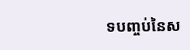ទបញ្ចប់នៃស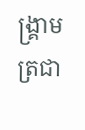ង្រ្គាមត្រជា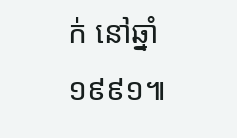ក់ នៅឆ្នាំ១៩៩១៕